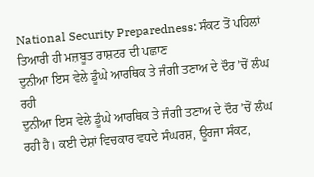National Security Preparedness: ਸੰਕਟ ਤੋਂ ਪਹਿਲਾਂ ਤਿਆਰੀ ਹੀ ਮਜ਼ਬੂਤ ਰਾਸ਼ਟਰ ਦੀ ਪਛਾਣ
ਦੁਨੀਆ ਇਸ ਵੇਲੇ ਡੂੰਘੇ ਆਰਥਿਕ ਤੇ ਜੰਗੀ ਤਣਾਅ ਦੇ ਦੌਰ ’ਚੋਂ ਲੰਘ ਰਹੀ
ਦੁਨੀਆ ਇਸ ਵੇਲੇ ਡੂੰਘੇ ਆਰਥਿਕ ਤੇ ਜੰਗੀ ਤਣਾਅ ਦੇ ਦੌਰ ’ਚੋਂ ਲੰਘ ਰਹੀ ਹੈ। ਕਈ ਦੇਸ਼ਾਂ ਵਿਚਕਾਰ ਵਧਦੇ ਸੰਘਰਸ਼, ਊਰਜਾ ਸੰਕਟ,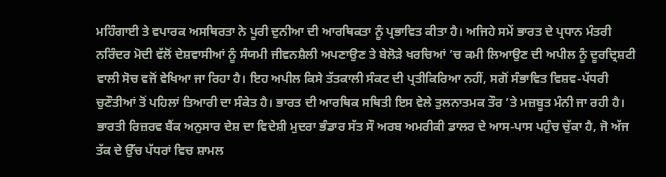ਮਹਿੰਗਾਈ ਤੇ ਵਪਾਰਕ ਅਸਥਿਰਤਾ ਨੇ ਪੂਰੀ ਦੁਨੀਆ ਦੀ ਆਰਥਿਕਤਾ ਨੂੰ ਪ੍ਰਭਾਵਿਤ ਕੀਤਾ ਹੈ। ਅਜਿਹੇ ਸਮੇਂ ਭਾਰਤ ਦੇ ਪ੍ਰਧਾਨ ਮੰਤਰੀ ਨਰਿੰਦਰ ਮੋਦੀ ਵੱਲੋਂ ਦੇਸ਼ਵਾਸੀਆਂ ਨੂੰ ਸੰਯਮੀ ਜੀਵਨਸ਼ੈਲੀ ਅਪਣਾਉਣ ਤੇ ਬੇਲੋੜੇ ਖਰਚਿਆਂ ’ਚ ਕਮੀ ਲਿਆਉਣ ਦੀ ਅਪੀਲ ਨੂੰ ਦੂਰਦ੍ਰਿਸ਼ਟੀ ਵਾਲੀ ਸੋਚ ਵਜੋਂ ਵੇਖਿਆ ਜਾ ਰਿਹਾ ਹੈ। ਇਹ ਅਪੀਲ ਕਿਸੇ ਤੱਤਕਾਲੀ ਸੰਕਟ ਦੀ ਪ੍ਰਤੀਕਿਰਿਆ ਨਹੀਂ, ਸਗੋਂ ਸੰਭਾਵਿਤ ਵਿਸ਼ਵ-ਪੱਧਰੀ ਚੁਣੌਤੀਆਂ ਤੋਂ ਪਹਿਲਾਂ ਤਿਆਰੀ ਦਾ ਸੰਕੇਤ ਹੈ। ਭਾਰਤ ਦੀ ਆਰਥਿਕ ਸਥਿਤੀ ਇਸ ਵੇਲੇ ਤੁਲਨਾਤਮਕ ਤੌਰ ’ਤੇ ਮਜ਼ਬੂਤ ਮੰਨੀ ਜਾ ਰਹੀ ਹੈ।
ਭਾਰਤੀ ਰਿਜ਼ਰਵ ਬੈਂਕ ਅਨੁਸਾਰ ਦੇਸ਼ ਦਾ ਵਿਦੇਸ਼ੀ ਮੁਦਰਾ ਭੰਡਾਰ ਸੱਤ ਸੌ ਅਰਬ ਅਮਰੀਕੀ ਡਾਲਰ ਦੇ ਆਸ-ਪਾਸ ਪਹੁੰਚ ਚੁੱਕਾ ਹੈ, ਜੋ ਅੱਜ ਤੱਕ ਦੇ ਉੱਚ ਪੱਧਰਾਂ ਵਿਚ ਸ਼ਾਮਲ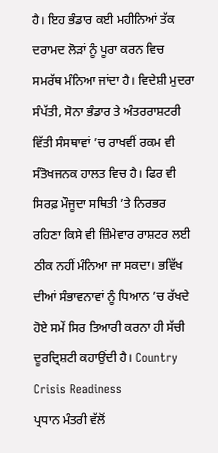ਹੈ। ਇਹ ਭੰਡਾਰ ਕਈ ਮਹੀਨਿਆਂ ਤੱਕ ਦਰਾਮਦ ਲੋੜਾਂ ਨੂੰ ਪੂਰਾ ਕਰਨ ਵਿਚ ਸਮਰੱਥ ਮੰਨਿਆ ਜਾਂਦਾ ਹੈ। ਵਿਦੇਸ਼ੀ ਮੁਦਰਾ ਸੰਪੱਤੀ, ਸੋਨਾ ਭੰਡਾਰ ਤੇ ਅੰਤਰਰਾਸ਼ਟਰੀ ਵਿੱਤੀ ਸੰਸਥਾਵਾਂ ’ਚ ਰਾਖਵੀਂ ਰਕਮ ਵੀ ਸੰਤੋਖਜਨਕ ਹਾਲਤ ਵਿਚ ਹੈ। ਫਿਰ ਵੀ ਸਿਰਫ਼ ਮੌਜੂਦਾ ਸਥਿਤੀ ’ਤੇ ਨਿਰਭਰ ਰਹਿਣਾ ਕਿਸੇ ਵੀ ਜ਼ਿੰਮੇਵਾਰ ਰਾਸ਼ਟਰ ਲਈ ਠੀਕ ਨਹੀਂ ਮੰਨਿਆ ਜਾ ਸਕਦਾ। ਭਵਿੱਖ ਦੀਆਂ ਸੰਭਾਵਨਾਵਾਂ ਨੂੰ ਧਿਆਨ ’ਚ ਰੱਖਦੇ ਹੋਏ ਸਮੇਂ ਸਿਰ ਤਿਆਰੀ ਕਰਨਾ ਹੀ ਸੱਚੀ ਦੂਰਦ੍ਰਿਸ਼ਟੀ ਕਹਾਉਂਦੀ ਹੈ। Country Crisis Readiness
ਪ੍ਰਧਾਨ ਮੰਤਰੀ ਵੱਲੋਂ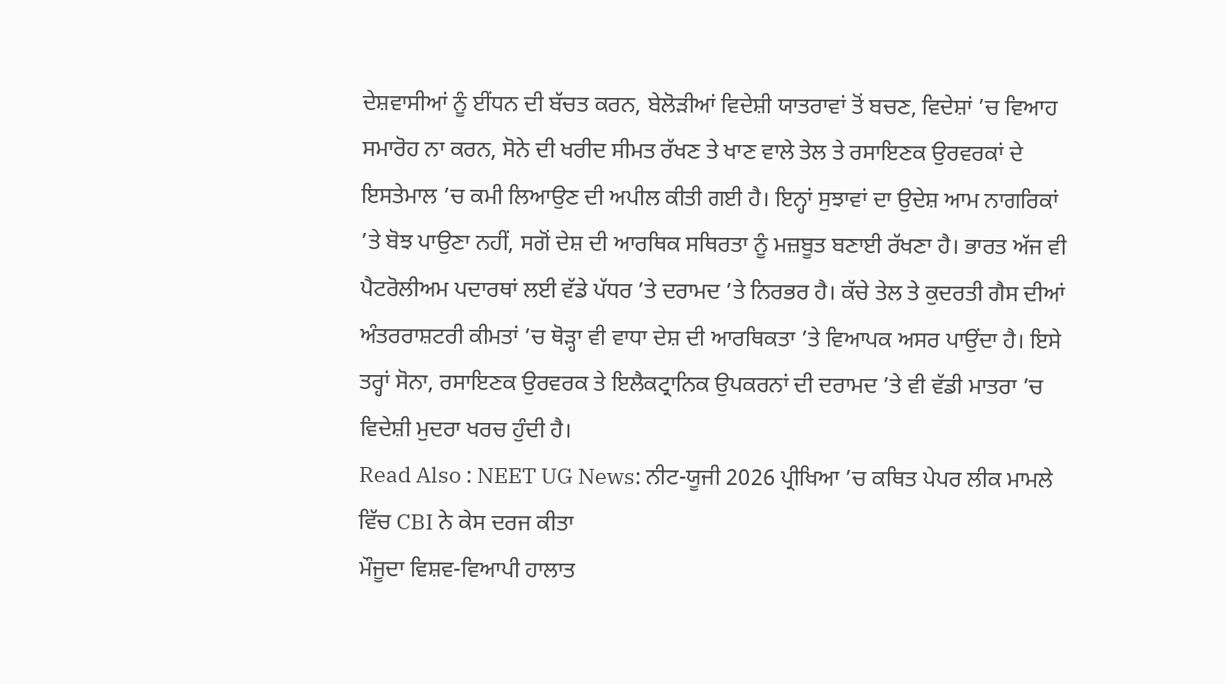ਦੇਸ਼ਵਾਸੀਆਂ ਨੂੰ ਈਂਧਨ ਦੀ ਬੱਚਤ ਕਰਨ, ਬੇਲੋੜੀਆਂ ਵਿਦੇਸ਼ੀ ਯਾਤਰਾਵਾਂ ਤੋਂ ਬਚਣ, ਵਿਦੇਸ਼ਾਂ ’ਚ ਵਿਆਹ ਸਮਾਰੋਹ ਨਾ ਕਰਨ, ਸੋਨੇ ਦੀ ਖਰੀਦ ਸੀਮਤ ਰੱਖਣ ਤੇ ਖਾਣ ਵਾਲੇ ਤੇਲ ਤੇ ਰਸਾਇਣਕ ਉਰਵਰਕਾਂ ਦੇ ਇਸਤੇਮਾਲ ’ਚ ਕਮੀ ਲਿਆਉਣ ਦੀ ਅਪੀਲ ਕੀਤੀ ਗਈ ਹੈ। ਇਨ੍ਹਾਂ ਸੁਝਾਵਾਂ ਦਾ ਉਦੇਸ਼ ਆਮ ਨਾਗਰਿਕਾਂ ’ਤੇ ਬੋਝ ਪਾਉਣਾ ਨਹੀਂ, ਸਗੋਂ ਦੇਸ਼ ਦੀ ਆਰਥਿਕ ਸਥਿਰਤਾ ਨੂੰ ਮਜ਼ਬੂਤ ਬਣਾਈ ਰੱਖਣਾ ਹੈ। ਭਾਰਤ ਅੱਜ ਵੀ ਪੈਟਰੋਲੀਅਮ ਪਦਾਰਥਾਂ ਲਈ ਵੱਡੇ ਪੱਧਰ ’ਤੇ ਦਰਾਮਦ ’ਤੇ ਨਿਰਭਰ ਹੈ। ਕੱਚੇ ਤੇਲ ਤੇ ਕੁਦਰਤੀ ਗੈਸ ਦੀਆਂ ਅੰਤਰਰਾਸ਼ਟਰੀ ਕੀਮਤਾਂ ’ਚ ਥੋੜ੍ਹਾ ਵੀ ਵਾਧਾ ਦੇਸ਼ ਦੀ ਆਰਥਿਕਤਾ ’ਤੇ ਵਿਆਪਕ ਅਸਰ ਪਾਉਂਦਾ ਹੈ। ਇਸੇ ਤਰ੍ਹਾਂ ਸੋਨਾ, ਰਸਾਇਣਕ ਉਰਵਰਕ ਤੇ ਇਲੈਕਟ੍ਰਾਨਿਕ ਉਪਕਰਨਾਂ ਦੀ ਦਰਾਮਦ ’ਤੇ ਵੀ ਵੱਡੀ ਮਾਤਰਾ ’ਚ ਵਿਦੇਸ਼ੀ ਮੁਦਰਾ ਖਰਚ ਹੁੰਦੀ ਹੈ।
Read Also : NEET UG News: ਨੀਟ-ਯੂਜੀ 2026 ਪ੍ਰੀਖਿਆ ’ਚ ਕਥਿਤ ਪੇਪਰ ਲੀਕ ਮਾਮਲੇ ਵਿੱਚ CBI ਨੇ ਕੇਸ ਦਰਜ ਕੀਤਾ
ਮੌਜੂਦਾ ਵਿਸ਼ਵ-ਵਿਆਪੀ ਹਾਲਾਤ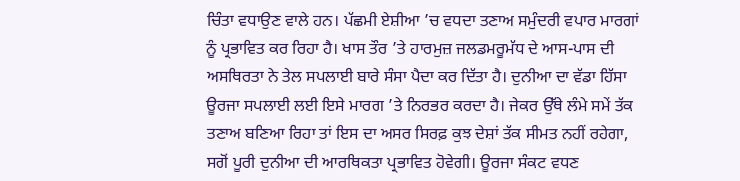ਚਿੰਤਾ ਵਧਾਉਣ ਵਾਲੇ ਹਨ। ਪੱਛਮੀ ਏਸ਼ੀਆ ’ਚ ਵਧਦਾ ਤਣਾਅ ਸਮੁੰਦਰੀ ਵਪਾਰ ਮਾਰਗਾਂ ਨੂੰ ਪ੍ਰਭਾਵਿਤ ਕਰ ਰਿਹਾ ਹੈ। ਖਾਸ ਤੌਰ ’ਤੇ ਹਾਰਮੁਜ਼ ਜਲਡਮਰੂਮੱਧ ਦੇ ਆਸ-ਪਾਸ ਦੀ ਅਸਥਿਰਤਾ ਨੇ ਤੇਲ ਸਪਲਾਈ ਬਾਰੇ ਸੰਸਾ ਪੈਦਾ ਕਰ ਦਿੱਤਾ ਹੈ। ਦੁਨੀਆ ਦਾ ਵੱਡਾ ਹਿੱਸਾ ਊਰਜਾ ਸਪਲਾਈ ਲਈ ਇਸੇ ਮਾਰਗ ’ਤੇ ਨਿਰਭਰ ਕਰਦਾ ਹੈ। ਜੇਕਰ ਉੱਥੇ ਲੰਮੇ ਸਮੇਂ ਤੱਕ ਤਣਾਅ ਬਣਿਆ ਰਿਹਾ ਤਾਂ ਇਸ ਦਾ ਅਸਰ ਸਿਰਫ਼ ਕੁਝ ਦੇਸ਼ਾਂ ਤੱਕ ਸੀਮਤ ਨਹੀਂ ਰਹੇਗਾ, ਸਗੋਂ ਪੂਰੀ ਦੁਨੀਆ ਦੀ ਆਰਥਿਕਤਾ ਪ੍ਰਭਾਵਿਤ ਹੋਵੇਗੀ। ਊਰਜਾ ਸੰਕਟ ਵਧਣ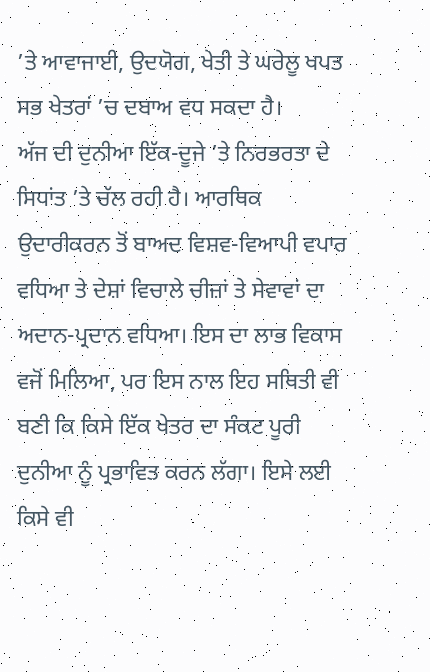’ਤੇ ਆਵਾਜਾਈ, ਉਦਯੋਗ, ਖੇਤੀ ਤੇ ਘਰੇਲੂ ਖਪਤ ਸਭ ਖੇਤਰਾਂ ’ਚ ਦਬਾਅ ਵਧ ਸਕਦਾ ਹੈ।
ਅੱਜ ਦੀ ਦੁਨੀਆ ਇੱਕ-ਦੂਜੇ ’ਤੇ ਨਿਰਭਰਤਾ ਦੇ ਸਿਧਾਂਤ ’ਤੇ ਚੱਲ ਰਹੀ ਹੈ। ਆਰਥਿਕ ਉਦਾਰੀਕਰਨ ਤੋਂ ਬਾਅਦ ਵਿਸ਼ਵ-ਵਿਆਪੀ ਵਪਾਰ ਵਧਿਆ ਤੇ ਦੇਸ਼ਾਂ ਵਿਚਾਲੇ ਚੀਜ਼ਾਂ ਤੇ ਸੇਵਾਵਾਂ ਦਾ ਅਦਾਨ-ਪ੍ਰਦਾਨ ਵਧਿਆ। ਇਸ ਦਾ ਲਾਭ ਵਿਕਾਸ ਵਜੋਂ ਮਿਲਿਆ, ਪਰ ਇਸ ਨਾਲ ਇਹ ਸਥਿਤੀ ਵੀ ਬਣੀ ਕਿ ਕਿਸੇ ਇੱਕ ਖੇਤਰ ਦਾ ਸੰਕਟ ਪੂਰੀ ਦੁਨੀਆ ਨੂੰ ਪ੍ਰਭਾਵਿਤ ਕਰਨ ਲੱਗਾ। ਇਸੇ ਲਈ ਕਿਸੇ ਵੀ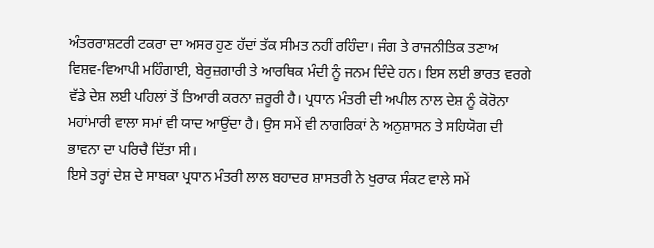ਅੰਤਰਰਾਸ਼ਟਰੀ ਟਕਰਾ ਦਾ ਅਸਰ ਹੁਣ ਹੱਦਾਂ ਤੱਕ ਸੀਮਤ ਨਹੀਂ ਰਹਿੰਦਾ। ਜੰਗ ਤੇ ਰਾਜਨੀਤਿਕ ਤਣਾਅ ਵਿਸ਼ਵ-ਵਿਆਪੀ ਮਹਿੰਗਾਈ, ਬੇਰੁਜ਼ਗਾਰੀ ਤੇ ਆਰਥਿਕ ਮੰਦੀ ਨੂੰ ਜਨਮ ਦਿੰਦੇ ਹਨ। ਇਸ ਲਈ ਭਾਰਤ ਵਰਗੇ ਵੱਡੇ ਦੇਸ਼ ਲਈ ਪਹਿਲਾਂ ਤੋਂ ਤਿਆਰੀ ਕਰਨਾ ਜ਼ਰੂਰੀ ਹੈ। ਪ੍ਰਧਾਨ ਮੰਤਰੀ ਦੀ ਅਪੀਲ ਨਾਲ ਦੇਸ਼ ਨੂੰ ਕੋਰੋਨਾ ਮਹਾਂਮਾਰੀ ਵਾਲਾ ਸਮਾਂ ਵੀ ਯਾਦ ਆਉਂਦਾ ਹੈ। ਉਸ ਸਮੇਂ ਵੀ ਨਾਗਰਿਕਾਂ ਨੇ ਅਨੁਸ਼ਾਸਨ ਤੇ ਸਹਿਯੋਗ ਦੀ ਭਾਵਨਾ ਦਾ ਪਰਿਚੈ ਦਿੱਤਾ ਸੀ।
ਇਸੇ ਤਰ੍ਹਾਂ ਦੇਸ਼ ਦੇ ਸਾਬਕਾ ਪ੍ਰਧਾਨ ਮੰਤਰੀ ਲਾਲ ਬਹਾਦਰ ਸ਼ਾਸਤਰੀ ਨੇ ਖੁਰਾਕ ਸੰਕਟ ਵਾਲੇ ਸਮੇਂ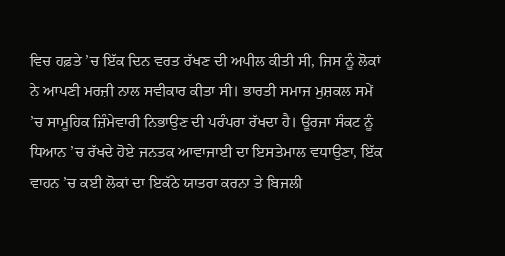ਵਿਚ ਹਫ਼ਤੇ ’ਚ ਇੱਕ ਦਿਨ ਵਰਤ ਰੱਖਣ ਦੀ ਅਪੀਲ ਕੀਤੀ ਸੀ, ਜਿਸ ਨੂੰ ਲੋਕਾਂ ਨੇ ਆਪਣੀ ਮਰਜ਼ੀ ਨਾਲ ਸਵੀਕਾਰ ਕੀਤਾ ਸੀ। ਭਾਰਤੀ ਸਮਾਜ ਮੁਸ਼ਕਲ ਸਮੇਂ ’ਚ ਸਾਮੂਹਿਕ ਜ਼ਿੰਮੇਵਾਰੀ ਨਿਭਾਉਣ ਦੀ ਪਰੰਪਰਾ ਰੱਖਦਾ ਹੈ। ਊਰਜਾ ਸੰਕਟ ਨੂੰ ਧਿਆਨ ’ਚ ਰੱਖਦੇ ਹੋਏ ਜਨਤਕ ਆਵਾਜਾਈ ਦਾ ਇਸਤੇਮਾਲ ਵਧਾਉਣਾ, ਇੱਕ ਵਾਹਨ ’ਚ ਕਈ ਲੋਕਾਂ ਦਾ ਇਕੱਠੇ ਯਾਤਰਾ ਕਰਨਾ ਤੇ ਬਿਜਲੀ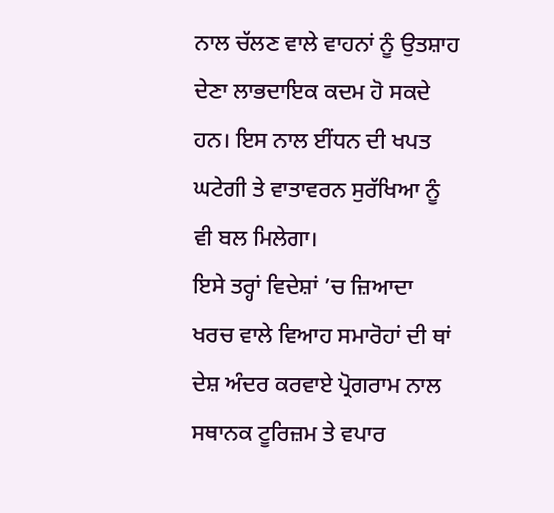ਨਾਲ ਚੱਲਣ ਵਾਲੇ ਵਾਹਨਾਂ ਨੂੰ ਉਤਸ਼ਾਹ ਦੇਣਾ ਲਾਭਦਾਇਕ ਕਦਮ ਹੋ ਸਕਦੇ ਹਨ। ਇਸ ਨਾਲ ਈਂਧਨ ਦੀ ਖਪਤ ਘਟੇਗੀ ਤੇ ਵਾਤਾਵਰਨ ਸੁਰੱਖਿਆ ਨੂੰ ਵੀ ਬਲ ਮਿਲੇਗਾ।
ਇਸੇ ਤਰ੍ਹਾਂ ਵਿਦੇਸ਼ਾਂ ’ਚ ਜ਼ਿਆਦਾ ਖਰਚ ਵਾਲੇ ਵਿਆਹ ਸਮਾਰੋਹਾਂ ਦੀ ਥਾਂ ਦੇਸ਼ ਅੰਦਰ ਕਰਵਾਏ ਪ੍ਰੋਗਰਾਮ ਨਾਲ ਸਥਾਨਕ ਟੂਰਿਜ਼ਮ ਤੇ ਵਪਾਰ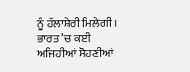ਨੂੰ ਹੱਲਾਸ਼ੇਰੀ ਮਿਲੇਗੀ। ਭਾਰਤ ’ਚ ਕਈ ਅਜਿਹੀਆਂ ਸੋਹਣੀਆਂ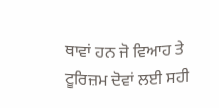ਥਾਵਾਂ ਹਨ ਜੋ ਵਿਆਹ ਤੇ ਟੂਰਿਜ਼ਮ ਦੋਵਾਂ ਲਈ ਸਹੀ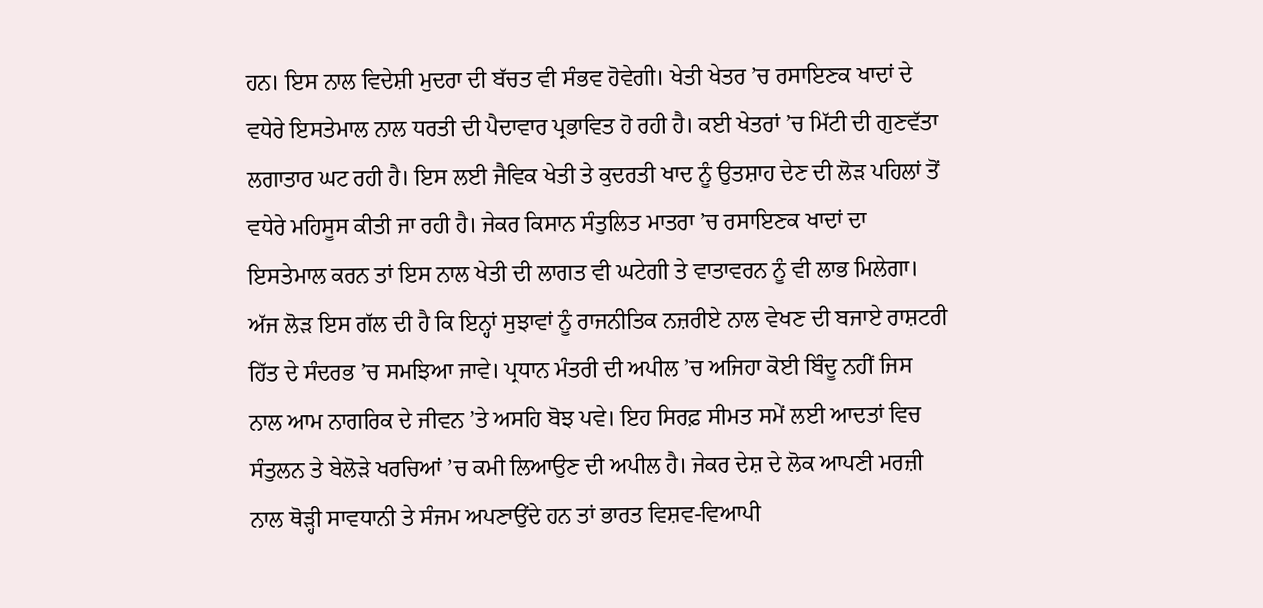ਹਨ। ਇਸ ਨਾਲ ਵਿਦੇਸ਼ੀ ਮੁਦਰਾ ਦੀ ਬੱਚਤ ਵੀ ਸੰਭਵ ਹੋਵੇਗੀ। ਖੇਤੀ ਖੇਤਰ ’ਚ ਰਸਾਇਣਕ ਖਾਦਾਂ ਦੇ ਵਧੇਰੇ ਇਸਤੇਮਾਲ ਨਾਲ ਧਰਤੀ ਦੀ ਪੈਦਾਵਾਰ ਪ੍ਰਭਾਵਿਤ ਹੋ ਰਹੀ ਹੈ। ਕਈ ਖੇਤਰਾਂ ’ਚ ਮਿੱਟੀ ਦੀ ਗੁਣਵੱਤਾ ਲਗਾਤਾਰ ਘਟ ਰਹੀ ਹੈ। ਇਸ ਲਈ ਜੈਵਿਕ ਖੇਤੀ ਤੇ ਕੁਦਰਤੀ ਖਾਦ ਨੂੰ ਉਤਸ਼ਾਹ ਦੇਣ ਦੀ ਲੋੜ ਪਹਿਲਾਂ ਤੋਂ ਵਧੇਰੇ ਮਹਿਸੂਸ ਕੀਤੀ ਜਾ ਰਹੀ ਹੈ। ਜੇਕਰ ਕਿਸਾਨ ਸੰਤੁਲਿਤ ਮਾਤਰਾ ’ਚ ਰਸਾਇਣਕ ਖਾਦਾਂ ਦਾ ਇਸਤੇਮਾਲ ਕਰਨ ਤਾਂ ਇਸ ਨਾਲ ਖੇਤੀ ਦੀ ਲਾਗਤ ਵੀ ਘਟੇਗੀ ਤੇ ਵਾਤਾਵਰਨ ਨੂੰ ਵੀ ਲਾਭ ਮਿਲੇਗਾ।
ਅੱਜ ਲੋੜ ਇਸ ਗੱਲ ਦੀ ਹੈ ਕਿ ਇਨ੍ਹਾਂ ਸੁਝਾਵਾਂ ਨੂੰ ਰਾਜਨੀਤਿਕ ਨਜ਼ਰੀਏ ਨਾਲ ਵੇਖਣ ਦੀ ਬਜਾਏ ਰਾਸ਼ਟਰੀ ਹਿੱਤ ਦੇ ਸੰਦਰਭ ’ਚ ਸਮਝਿਆ ਜਾਵੇ। ਪ੍ਰਧਾਨ ਮੰਤਰੀ ਦੀ ਅਪੀਲ ’ਚ ਅਜਿਹਾ ਕੋਈ ਬਿੰਦੂ ਨਹੀਂ ਜਿਸ ਨਾਲ ਆਮ ਨਾਗਰਿਕ ਦੇ ਜੀਵਨ ’ਤੇ ਅਸਹਿ ਬੋਝ ਪਵੇ। ਇਹ ਸਿਰਫ਼ ਸੀਮਤ ਸਮੇਂ ਲਈ ਆਦਤਾਂ ਵਿਚ ਸੰਤੁਲਨ ਤੇ ਬੇਲੋੜੇ ਖਰਚਿਆਂ ’ਚ ਕਮੀ ਲਿਆਉਣ ਦੀ ਅਪੀਲ ਹੈ। ਜੇਕਰ ਦੇਸ਼ ਦੇ ਲੋਕ ਆਪਣੀ ਮਰਜ਼ੀ ਨਾਲ ਥੋੜ੍ਹੀ ਸਾਵਧਾਨੀ ਤੇ ਸੰਜਮ ਅਪਣਾਉਂਦੇ ਹਨ ਤਾਂ ਭਾਰਤ ਵਿਸ਼ਵ-ਵਿਆਪੀ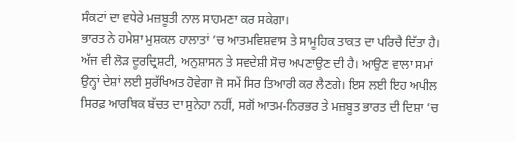ਸੰਕਟਾਂ ਦਾ ਵਧੇਰੇ ਮਜ਼ਬੂਤੀ ਨਾਲ ਸਾਹਮਣਾ ਕਰ ਸਕੇਗਾ।
ਭਾਰਤ ਨੇ ਹਮੇਸ਼ਾ ਮੁਸ਼ਕਲ ਹਾਲਾਤਾਂ ’ਚ ਆਤਮਵਿਸ਼ਵਾਸ ਤੇ ਸਾਮੂਹਿਕ ਤਾਕਤ ਦਾ ਪਰਿਚੈ ਦਿੱਤਾ ਹੈ। ਅੱਜ ਵੀ ਲੋੜ ਦੂਰਦ੍ਰਿਸ਼ਟੀ, ਅਨੁਸ਼ਾਸਨ ਤੇ ਸਵਦੇਸ਼ੀ ਸੋਚ ਅਪਣਾਉਣ ਦੀ ਹੈ। ਆਉਣ ਵਾਲਾ ਸਮਾਂ ਉਨ੍ਹਾਂ ਦੇਸ਼ਾਂ ਲਈ ਸੁਰੱਖਿਅਤ ਹੋਵੇਗਾ ਜੋ ਸਮੇਂ ਸਿਰ ਤਿਆਰੀ ਕਰ ਲੈਣਗੇ। ਇਸ ਲਈ ਇਹ ਅਪੀਲ ਸਿਰਫ਼ ਆਰਥਿਕ ਬੱਚਤ ਦਾ ਸੁਨੇਹਾ ਨਹੀਂ, ਸਗੋਂ ਆਤਮ-ਨਿਰਭਰ ਤੇ ਮਜ਼ਬੂਤ ਭਾਰਤ ਦੀ ਦਿਸ਼ਾ ’ਚ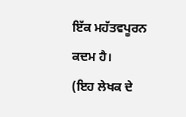ਇੱਕ ਮਹੱਤਵਪੂਰਨ ਕਦਮ ਹੈ।
(ਇਹ ਲੇਖਕ ਦੇ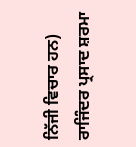ਨਿੱਜੀ ਵਿਚਾਰ ਹਨ)
ਰਾਜਿੰਦਰ ਪ੍ਰਸਾਦ ਸ਼ਰਮਾ